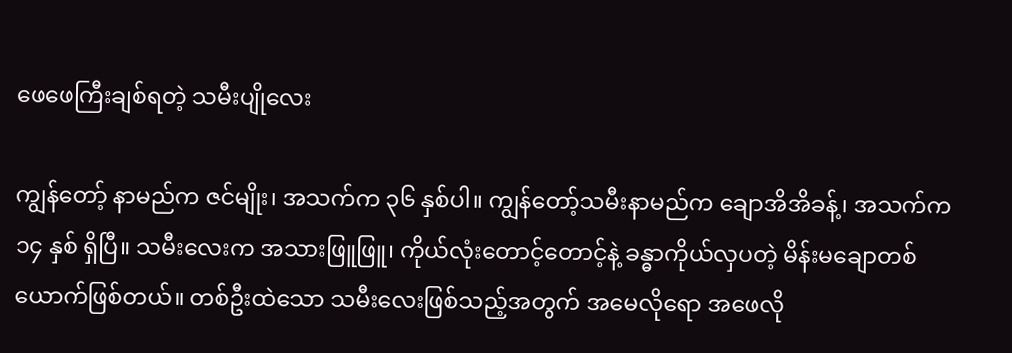ဖေဖေကြီးချစ်ရတဲ့ သမီးပျိုလေး

ကျွန်တော့် နာမည်က ဇင်မျိုး၊ အသက်က ၃၆ နှစ်ပါ။ ကျွန်တော့်သမီးနာမည်က ချောအိအိခန့်၊ အသက်က ၁၄ နှစ် ရှိပြီ။ သမီးလေးက အသားဖြူဖြူ၊ ကိုယ်လုံးတောင့်တောင့်နဲ့ ခန္ဓာကိုယ်လှပတဲ့ မိန်းမချောတစ်ယောက်ဖြစ်တယ်။ တစ်ဦးထဲသော သမီးလေးဖြစ်သည့်အတွက် အမေလိုရော အဖေလို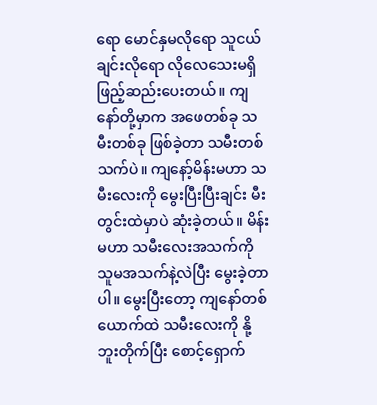ရော မောင်နှမလိုရော သူငယ်ချင်းလိုရော လိုလေသေးမရှိဖြည့်ဆည်းပေးတယ်။ ကျနော်တို့မှာက အဖေတစ်ခု သမီးတစ်ခု ဖြစ်ခဲ့တာ သမီးတစ်သက်ပဲ။ ကျနော့်မိန်းမဟာ သမီးလေးကို မွေးပြီးပြီးချင်း မီးတွင်းထဲမှာပဲ ဆုံးခဲ့တယ်။ မိန်းမဟာ သမီးလေးအသက်ကို သူမအသက်နဲ့လဲပြီး မွေးခဲ့တာပါ။ မွေးပြီးတော့ ကျနော်တစ်ယောက်ထဲ သမီးလေးကို နို့ဘူးတိုက်ပြီး စောင့်ရှောက်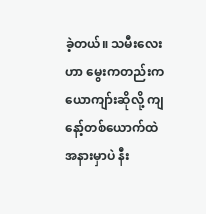ခဲ့တယ်။ သမီးလေးဟာ မွေးကတည်းက ယောကျာ်းဆိုလို့ ကျနော့်တစ်ယောက်ထဲ အနားမှာပဲ နီး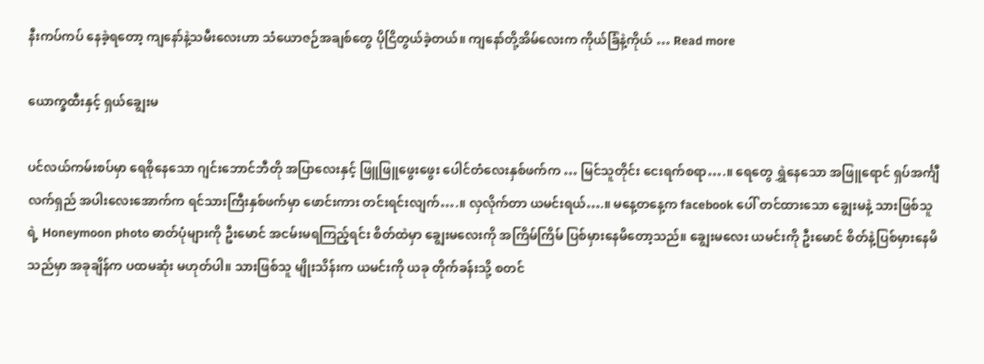နီးကပ်ကပ် နေခဲ့ရတော့ ကျနော်နဲ့သမီးလေးဟာ သံယောဇဉ်အချစ်တွေ ပိုငြိတွယ်ခဲ့တယ်။ ကျနော်တို့အိမ်လေးက ကိုယ်ခြံနဲ့ကိုယ် … Read more

ယောက္ခထီးနှင့် ရှယ်ချွေးမ

ပင်လယ်ကမ်းစပ်မှာ ရေစိုနေသော ဂျင်းဘောင်ဘီတို အပြာလေးနှင့် ဖြူဖြူဖွေးဖွေး ပေါင်တံလေးနှစ်ဖက်က … မြင်သူတိုင်း ငေးရက်စရာ….။ ရေတွေ ရွှဲနေသော အဖြူရောင် ရှပ်အင်္ကျီလက်ရှည် အပါးလေးအောက်က ရင်သားကြီးနှစ်ဖက်မှာ ဖောင်းကား တင်းရင်းလျက်….။ လှလိုက်တာ ယမင်းရယ်….။ မနေ့တနေ့က facebook ပေါ် တင်ထားသော ချွေးမနဲ့ သားဖြစ်သူရဲ့ Honeymoon photo ဓာတ်ပုံများကို ဦးမောင် အငမ်းမရကြည့်ရင်း စိတ်ထဲမှာ ချွေးမလေးကို အကြိမ်ကြိမ် ပြစ်မှားနေမိတော့သည်။ ချွေးမလေး ယမင်းကို ဦးမောင် စိတ်နဲ့ပြစ်မှားနေမိသည်မှာ အခုချိန်က ပထမဆုံး မဟုတ်ပါ။ သားဖြစ်သူ မျိုးသိန်းက ယမင်းကို ယခု တိုက်ခန်းသို့ စတင်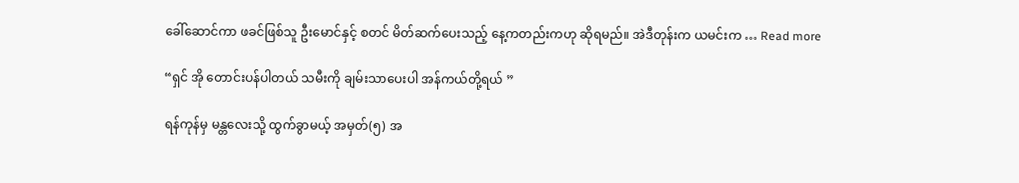ခေါ်ဆောင်ကာ ဖခင်ဖြစ်သူ ဦးမောင်နှင့် စတင် မိတ်ဆက်ပေးသည့် နေ့ကတည်းကဟု ဆိုရမည်။ အဲဒီတုန်းက ယမင်းက … Read more

“ရှင် အို တောင်းပန်ပါတယ် သမီးကို ချမ်းသာပေးပါ အန်ကယ်တို့ရယ် ”

ရန်ကုန်မှ မန္တလေးသို့ ထွက်ခွာမယ့် အမှတ်(၅) အ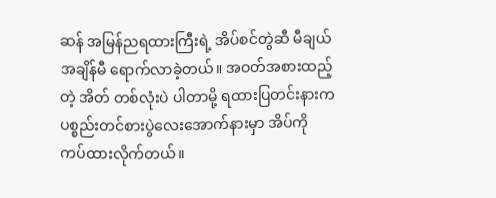ဆန် အမြန်ညရထားကြီးရဲ့ အိပ်စင်တွဲဆီ မီချယ် အချိန်မီ ရောက်လာခဲ့တယ်။ အဝတ်အစားထည့်တဲ့ အိတ် တစ်လုံးပဲ ပါတာမို့ ရထားပြတင်းနားက ပစ္စည်းတင်စားပွဲလေးအောက်နားမှာ အိပ်ကို ကပ်ထားလိုက်တယ်။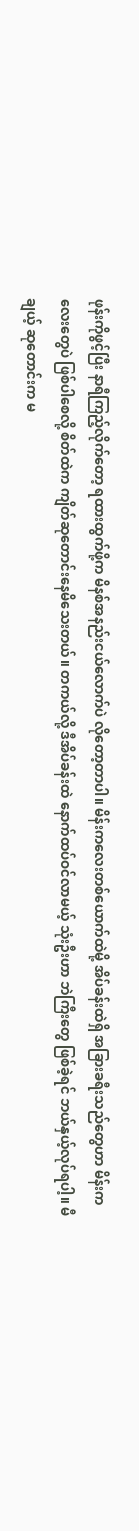ဖုန်းကိုဖွင့်ပြီး နာရီကြည့်လိုက်တော့ ရထားထွက်ဖို့က မိနစ်အနည်းငယ်လောက်ပဲ လိုတော့တာပါ။ မိန်းကလေးတစ်ယောက်ထဲမို့ အိပ်ခန်းထဲရှိ အခြားခရီးသည်တွေဟာ မိန်းကလေးတွေပဲ ဖြစ်ပါစေလို့ စိတ်ထဲက ကျိတ်ဆုတောင်းနေမိသေးတယ်။ တကယ်လို့ ဒီအိပ်ခန်းထဲ နောက်ထပ်ဝင်လာမယ့် သုံးဦးဟာ ဘဲကြီးတွေ ဖြစ်ခဲ့ရင် ဘယ်နှယ့်လုပ်ရပါ့။ မီချယ့် ဆုတောင်းက မ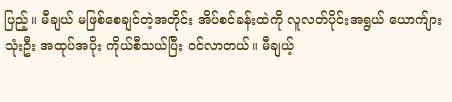ပြည့်။ မီချယ် မဖြစ်စေချင်တဲ့အတိုင်း အိပ်စင်ခန်းထဲကို လူလတ်ပိုင်းအရွယ် ယောက်ျားသုံးဦး အထုပ်အပိုး ကိုယ်စီသယ်ပြီး ဝင်လာတယ်။ မီချယ့်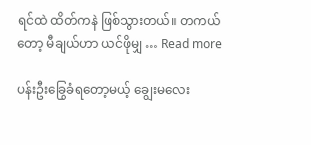ရင်ထဲ ထိတ်ကနဲ ဖြစ်သွားတယ်။ တကယ်တော့ မီချယ်ဟာ ယင်ဖိုမျှ … Read more

ပန်းဦးခြွေခံရတော့မယ့် ချွေးမလေး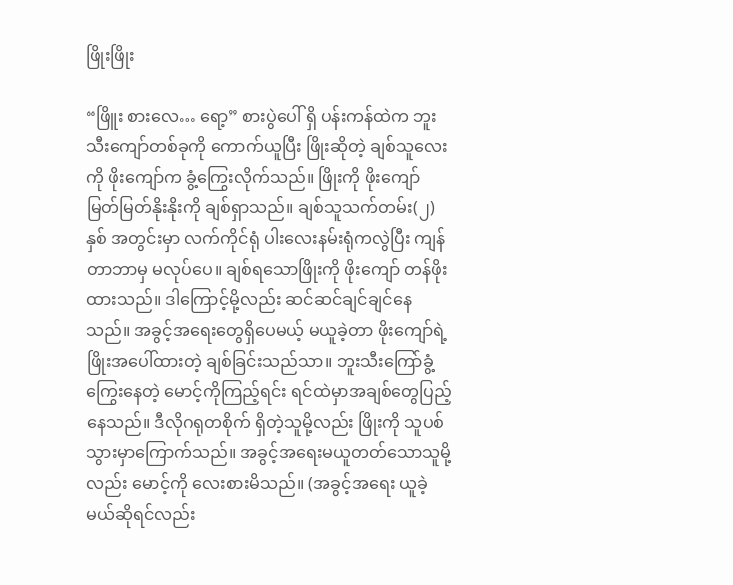ဖြိုးဖြိုး

“ဖြိူး စားလေ… ရော့” စားပွဲပေါ် ရှိ ပန်းကန်ထဲက ဘူးသီးကျော်တစ်ခုကို ကောက်ယူပြီး ဖြိုးဆိုတဲ့ ချစ်သူလေးကို ဖိုးကျော်က ခွံ့ကြွေးလိုက်သည်။ ဖြိုးကို ဖိုးကျော် မြတ်မြတ်နိုးနိုးကို ချစ်ရှာသည်။ ချစ်သူသက်တမ်း(၂)နှစ် အတွင်းမှာ လက်ကိုင်ရုံ ပါးလေးနမ်းရုံကလွဲပြီး ကျန်တာဘာမှ မလုပ်ပေ။ ချစ်ရသောဖြိုးကို ဖိုးကျော် တန်ဖိုးထားသည်။ ဒါကြောင့်မို့လည်း ဆင်ဆင်ချင်ချင်နေသည်။ အခွင့်အရေးတွေရှိပေမယ့် မယူခဲ့တာ ဖိုးကျော်ရဲ့ ဖြိုးအပေါ်ထားတဲ့ ချစ်ခြင်းသည်သာ။ ဘူးသီးကြော်ခွံ့ကြွေးနေတဲ့ မောင့်ကိုကြည့်ရင်း ရင်ထဲမှာအချစ်တွေပြည့်နေသည်။ ဒီလိုဂရုတစိုက် ရှိတဲ့သူမို့လည်း ဖြိုးကို သူပစ်သွားမှာကြောက်သည်။ အခွင့်အရေးမယူတတ်သောသူမို့လည်း မောင့်ကို လေးစားမိသည်။ (အခွင့်အရေး ယူခဲ့မယ်ဆိုရင်လည်း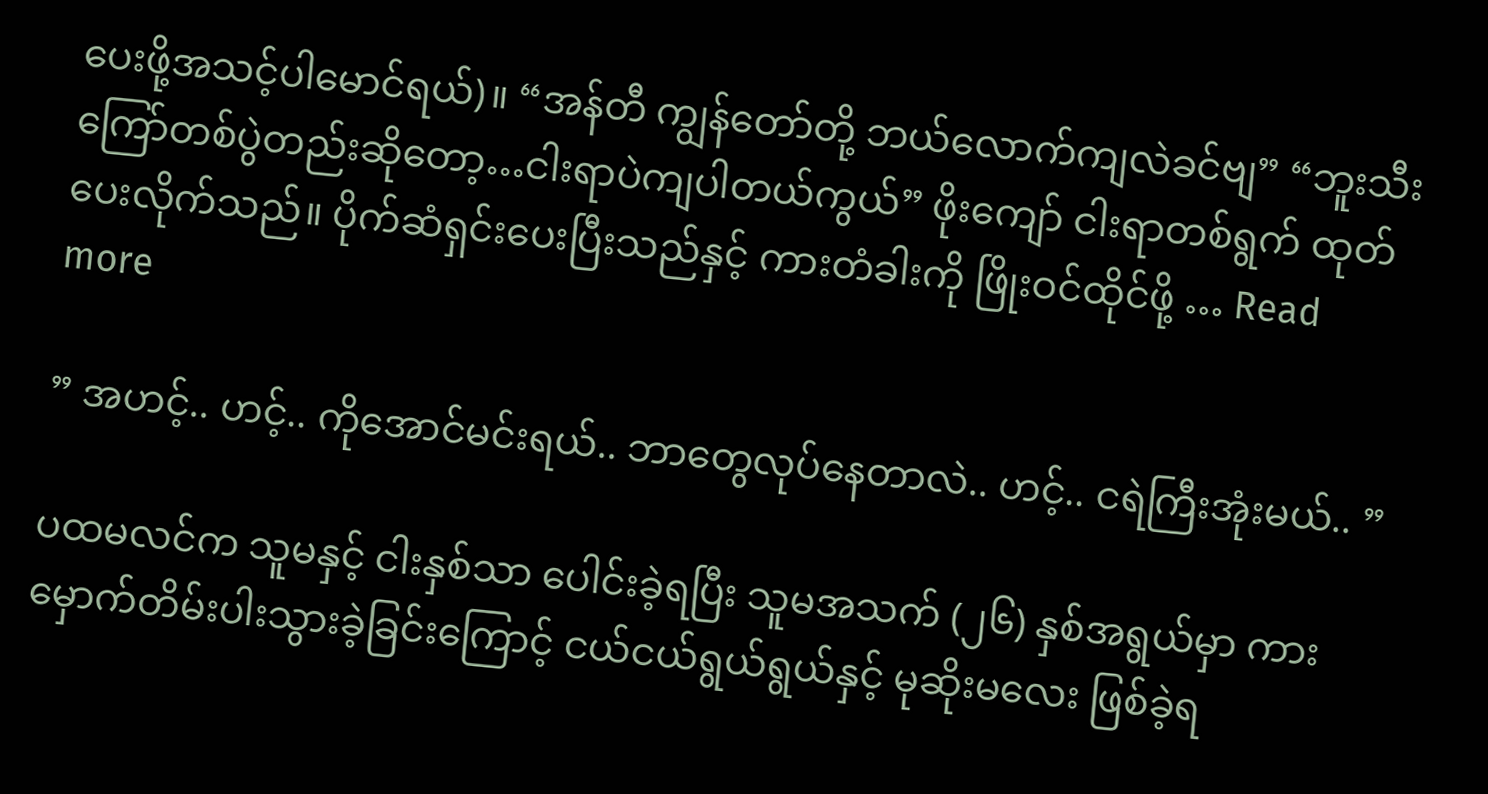ပေးဖို့အသင့်ပါမောင်ရယ်)။ “အန်တီ ကျွန်တော်တို့ ဘယ်လောက်ကျလဲခင်ဗျ” “ဘူးသီးကြော်တစ်ပွဲတည်းဆိုတော့…ငါးရာပဲကျပါတယ်ကွယ်” ဖိုးကျော် ငါးရာတစ်ရွက် ထုတ်ပေးလိုက်သည်။ ပိုက်ဆံရှင်းပေးပြီးသည်နှင့် ကားတံခါးကို ဖြိုးဝင်ထိုင်ဖို့ … Read more

” အဟင့်.. ဟင့်.. ကိုအောင်မင်းရယ်.. ဘာတွေလုပ်နေတာလဲ.. ဟင့်.. ငရဲကြီးအုံးမယ်.. ”

ပထမလင်က သူမနှင့် ငါးနှစ်သာ ပေါင်းခဲ့ရပြီး သူမအသက် (၂၆) နှစ်အရွယ်မှာ ကားမှောက်တိမ်းပါးသွားခဲ့ခြင်းကြောင့် ငယ်ငယ်ရွယ်ရွယ်နှင့် မုဆိုးမလေး ဖြစ်ခဲ့ရ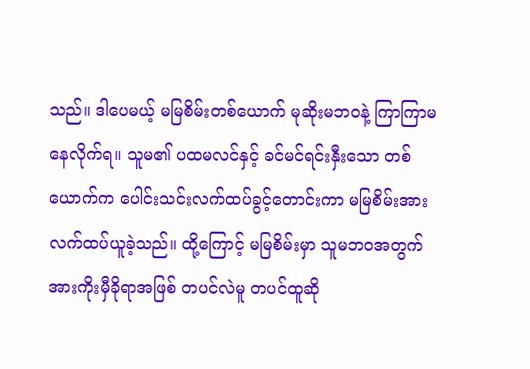သည်။ ဒါပေမယ့် မမြစိမ်းတစ်ယောက် မုဆိုးမဘဝနဲ့ ကြာကြာမနေလိုက်ရ။ သူမ၏ ပထမလင်နှင့် ခင်မင်ရင်းနှီးသော တစ်ယောက်က ပေါင်းသင်းလက်ထပ်ခွင့်တောင်းကာ မမြစိမ်းအား လက်ထပ်ယူခဲ့သည်။ ထို့ကြောင့် မမြစိမ်းမှာ သူမဘဝအတွက် အားကိုးမှီခိုရာအဖြစ် တပင်လဲမူ တပင်ထူဆို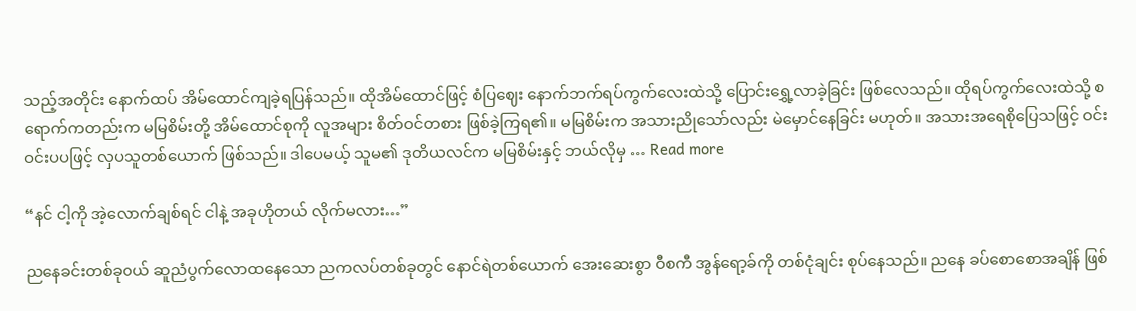သည့်အတိုင်း နောက်ထပ် အိမ်ထောင်ကျခဲ့ရပြန်သည်။ ထိုအိမ်ထောင်ဖြင့် စံပြဈေး နောက်ဘက်ရပ်ကွက်လေးထဲသို့ ပြောင်းရွှေ့လာခဲ့ခြင်း ဖြစ်လေသည်။ ထိုရပ်ကွက်လေးထဲသို့ စရောက်ကတည်းက မမြစိမ်းတို့ အိမ်ထောင်စုကို လူအများ စိတ်ဝင်တစား ဖြစ်ခဲ့ကြရ၏။ မမြစိမ်းက အသားညိုသော်လည်း မဲမှောင်နေခြင်း မဟုတ်။ အသားအရေစိုပြေသဖြင့် ဝင်းဝင်းပပဖြင့် လှပသူတစ်ယောက် ဖြစ်သည်။ ဒါပေမယ့် သူမ၏ ဒုတိယလင်က မမြစိမ်းနှင့် ဘယ်လိုမှ … Read more

“နင် ငါ့ကို အဲ့လောက်ချစ်ရင် ငါနဲ့ အခုဟိုတယ် လိုက်မလား…”

ညနေခင်းတစ်ခုဝယ် ဆူညံပွက်လောထနေသော ညကလပ်တစ်ခုတွင် နောင်ရဲတစ်ယောက် အေးဆေးစွာ ဝီစကီ အွန်ရော့ခ်ကို တစ်ငုံချင်း စုပ်နေသည်။ ညနေ ခပ်စောစောအချိန် ဖြစ်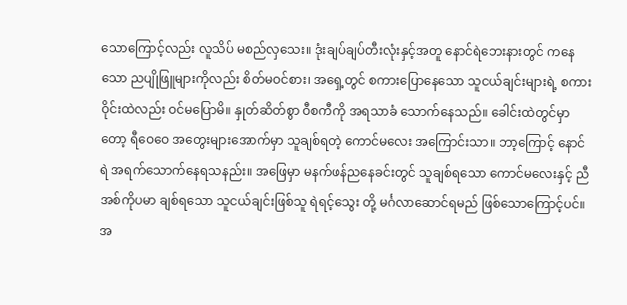သောကြောင့်လည်း လူသိပ် မစည်လှသေး။ ဒုံးချပ်ချပ်တီးလုံးနှင့်အတူ နောင်ရဲဘေးနားတွင် ကနေသော ညပျိုဖြူများကိုလည်း စိတ်မဝင်စား၊ အရှေ့တွင် စကားပြောနေသော သူငယ်ချင်းများရဲ့ စကားဝိုင်းထဲလည်း ဝင်မပြောမိ။ နှုတ်ဆိတ်စွာ ဝီစကီကို အရသာခံ သောက်နေသည်။ ခေါင်းထဲတွင်မှာတော့ ရီဝေဝေ အတွေးများအောက်မှာ သူချစ်ရတဲ့ ကောင်မလေး အကြောင်းသာ။ ဘာ့ကြောင့် နောင်ရဲ အရက်သောက်နေရသနည်း။ အဖြေမှာ မနက်ဖန်ညနေခင်းတွင် သူချစ်ရသော ကောင်မလေးနှင့် ညီအစ်ကိုပမာ ချစ်ရသော သူငယ်ချင်းဖြစ်သူ ရဲရင့်သွေး တို့ မင်္ဂလာဆောင်ရမည် ဖြစ်သောကြောင့်ပင်။ အ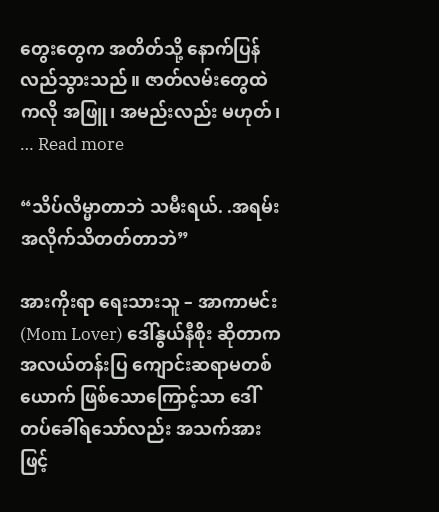တွေးတွေက အတိတ်သို့ နောက်ပြန်လည်သွားသည်။ ဇာတ်လမ်းတွေထဲကလို အဖြူ၊ အမည်းလည်း မဟုတ်၊ … Read more

“သိပ်လိမ္မာတာဘဲ သမီးရယ်. .အရမ်း အလိုက်သိတတ်တာဘဲ”

အားကိုးရာ ရေးသားသူ – အာကာမင်း (Mom Lover) ဒေါ်နွယ်နီစိုး ဆိုတာက အလယ်တန်းပြ ကျောင်းဆရာမတစ်ယောက် ဖြစ်သောကြောင့်သာ ဒေါ်တပ်ခေါ်ရသော်လည်း အသက်အားဖြင့်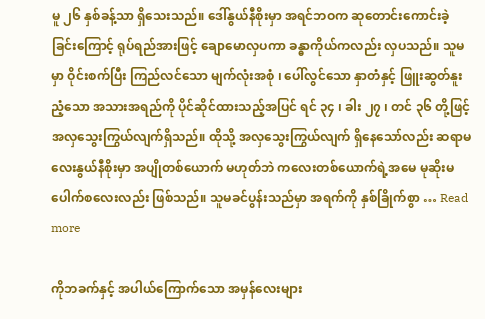မူ ၂၆ နှစ်ခန့်သာ ရှိသေးသည်။ ဒေါ်နွယ်နီစိုးမှာ အရင်ဘဝက ဆုတောင်းကောင်းခဲ့ခြင်းကြောင့် ရုပ်ရည်အားဖြင့် ချောမောလှပကာ ခန္ဓာကိုယ်ကလည်း လှပသည်။ သူမမှာ ဝိုင်းစက်ပြီး ကြည်လင်သော မျက်လုံးအစုံ ၊ ပေါ်လွင်သော နှာတံနှင့် ဖြူးဆွတ်နူးညံ့သော အသားအရည်ကို ပိုင်ဆိုင်ထားသည့်အပြင် ရင် ၃၄ ၊ ခါး ၂၇ ၊ တင် ၃၆ တို့ဖြင့် အလှသွေးကြွယ်လျက်ရှိသည်။ ထိုသို့ အလှသွေးကြွယ်လျက် ရှိနေသော်လည်း ဆရာမလေးနွယ်နီစိုးမှာ အပျိုတစ်ယောက် မဟုတ်ဘဲ ကလေးတစ်ယောက်ရဲ့အမေ မုဆိုးမပေါက်စလေးလည်း ဖြစ်သည်။ သူမခင်ပွန်းသည်မှာ အရက်ကို နှစ်ခြိုက်စွာ … Read more

ကိုဘခက်နှင့် အပါယ်ကြောက်သော အမှန်လေးများ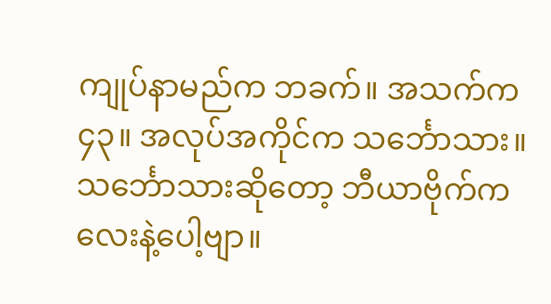ကျုပ်နာမည်က ဘခက်။ အသက်က ၄၃။ အလုပ်အကိုင်က သင်္ဘောသား။ သင်္ဘောသားဆိုတော့ ဘီယာဗိုက်ကလေးနဲ့ပေါ့ဗျာ။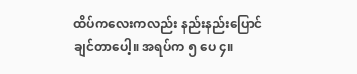ထိပ်ကလေးကလည်း နည်းနည်းပြောင်ချင်တာပေါ့။ အရပ်က ၅ ပေ ၄။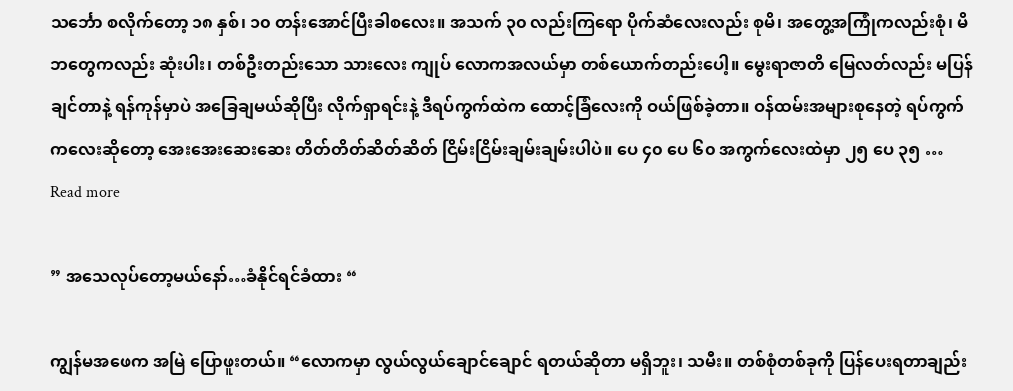သင်္ဘော စလိုက်တော့ ၁၈ နှစ်၊ ၁၀ တန်းအောင်ပြီးခါစလေး။ အသက် ၃၀ လည်းကြရော ပိုက်ဆံလေးလည်း စုမိ၊ အတွေ့အကြုံကလည်းစုံ၊ မိဘတွေကလည်း ဆုံးပါး၊ တစ်ဦးတည်းသော သားလေး ကျုပ် လောကအလယ်မှာ တစ်ယောက်တည်းပေါ့။ မွေးရာဇာတိ မြေလတ်လည်း မပြန်ချင်တာနဲ့ ရန်ကုန်မှာပဲ အခြေချမယ်ဆိုပြီး လိုက်ရှာရင်းနဲ့ ဒီရပ်ကွက်ထဲက ထောင့်ခြံလေးကို ဝယ်ဖြစ်ခဲ့တာ။ ဝန်ထမ်းအများစုနေတဲ့ ရပ်ကွက်ကလေးဆိုတော့ အေးအေးဆေးဆေး တိတ်တိတ်ဆိတ်ဆိတ် ငြိမ်းငြိမ်းချမ်းချမ်းပါပဲ။ ပေ ၄၀ ပေ ၆၀ အကွက်လေးထဲမှာ ၂၅ ပေ ၃၅ … Read more

” အသေလုပ်တော့မယ်နော်…ခံနိုင်ရင်ခံထား “

ကျွန်မအဖေက အမြဲ ပြောဖူးတယ်။ “လောကမှာ လွယ်လွယ်ချောင်ချောင် ရတယ်ဆိုတာ မရှိဘူး၊ သမီး။ တစ်စုံတစ်ခုကို ပြန်ပေးရတာချည်း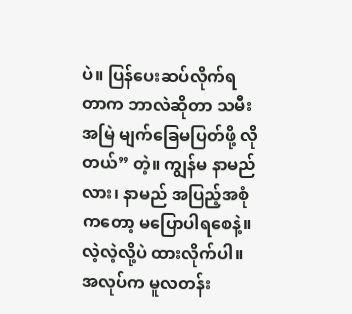ပဲ။ ပြန်ပေးဆပ်လိုက်ရတာက ဘာလဲဆိုတာ သမီး အမြဲ မျက်ခြေမပြတ်ဖို့ လိုတယ်” တဲ့။ ကျွန်မ နာမည်လား၊ နာမည် အပြည့်အစုံကတော့ မပြောပါရစေနဲ့။ လဲ့လဲ့လို့ပဲ ထားလိုက်ပါ။ အလုပ်က မူလတန်း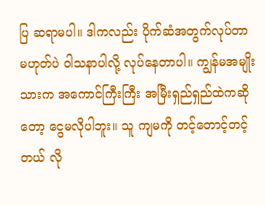ပြ ဆရာမပါ။ ဒါကလည်း ပိုက်ဆံအတွက်လုပ်တာ မဟုတ်ပဲ ဝါသနာပါလို့ လုပ်နေတာပါ။ ကျွန်မအမျိုးသားက အကောင်ကြီးကြီး အမြီးရှည်ရှည်ထဲကဆိုတော့ ငွေမလိုပါဘူး။ သူ ကျမကို တင့်တောင့်တင့်တယ် လို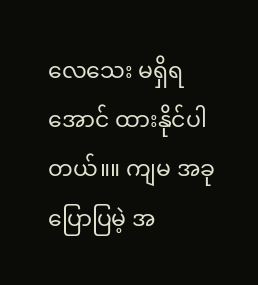လေသေး မရှိရအောင် ထားနိုင်ပါတယ်။။ ကျမ အခုပြောပြမဲ့ အ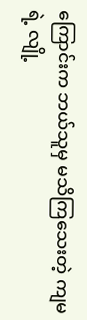ကြောင်းက ဘယ်သူမှ မသိကြသေးတဲ့ ကျမရဲ့ လျို့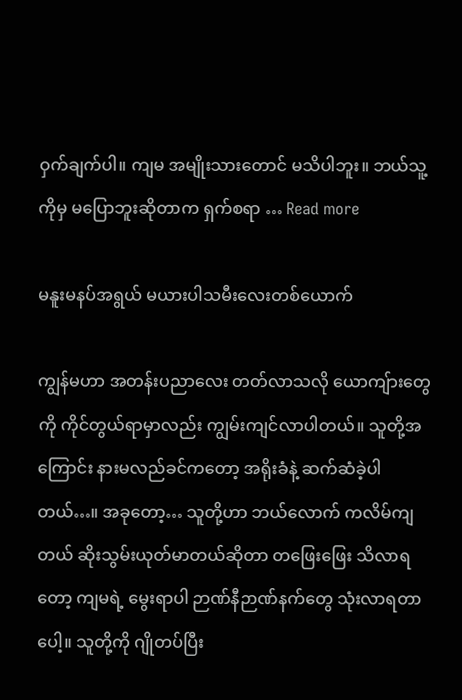ဝှက်ချက်ပါ။ ကျမ အမျိုးသားတောင် မသိပါဘူး။ ဘယ်သူ့ကိုမှ မပြောဘူးဆိုတာက ရှက်စရာ … Read more

မနူးမနပ်အရွယ် မယားပါသမီးလေးတစ်ယောက်

ကျွန်မဟာ အတန်းပညာလေး တတ်လာသလို ယောကျ်ားတွေကို ကိုင်တွယ်ရာမှာလည်း ကျွမ်းကျင်လာပါတယ်။ သူတို့အကြောင်း နားမလည်ခင်ကတော့ အရိုးခံနဲ့ ဆက်ဆံခဲ့ပါတယ်…။ အခုတော့… သူတို့ဟာ ဘယ်လောက် ကလိမ်ကျတယ် ဆိုးသွမ်းယုတ်မာတယ်ဆိုတာ တဖြေးဖြေး သိလာရတော့ ကျမရဲ့ မွေးရာပါ ဉာဏ်နီဉာဏ်နက်တွေ သုံးလာရတာပေါ့။ သူတို့ကို ဂျိုတပ်ပြီး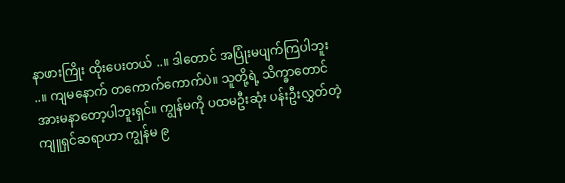နာဖားကြိုး ထိုးပေးတယ် ..။ ဒါတောင် အပြုံးမပျက်ကြပါဘူး ..။ ကျမနောက် တကောက်ကောက်ပဲ။ သူတို့ရဲ့ သိက္ခာတောင် အားမနာတော့ပါဘူးရှင်။ ကျွန်မကို ပထမဦးဆုံး ပန်းဦးလွှတ်တဲ့ ကျူရှင်ဆရာဟာ ကျွန်မ ၉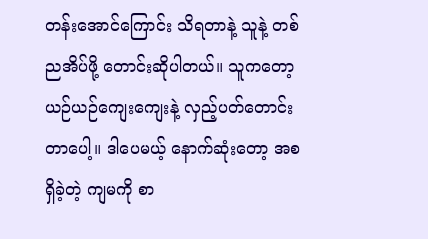တန်းအောင်ကြောင်း သိရတာနဲ့ သူနဲ့ တစ်ညအိပ်ဖို့ တောင်းဆိုပါတယ်။ သူကတော့ ယဉ်ယဉ်ကျေးကျေးနဲ့ လှည့်ပတ်တောင်းတာပေါ့။ ဒါပေမယ့် နောက်ဆုံးတော့ အစရှိခဲ့တဲ့ ကျမကို စာ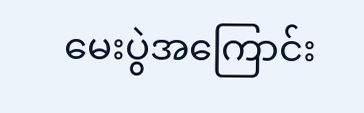မေးပွဲအကြောင်း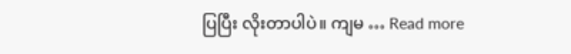ပြပြီး လိုးတာပါပဲ။ ကျမ … Read more